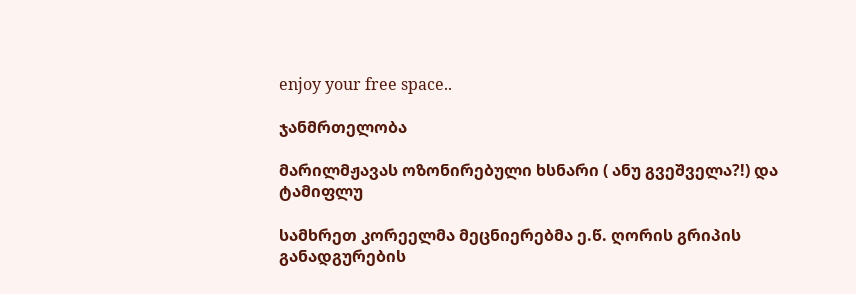enjoy your free space..

ჯანმრთელობა

მარილმჟავას ოზონირებული ხსნარი ( ანუ გვეშველა?!) და ტამიფლუ

სამხრეთ კორეელმა მეცნიერებმა ე.წ. ღორის გრიპის განადგურების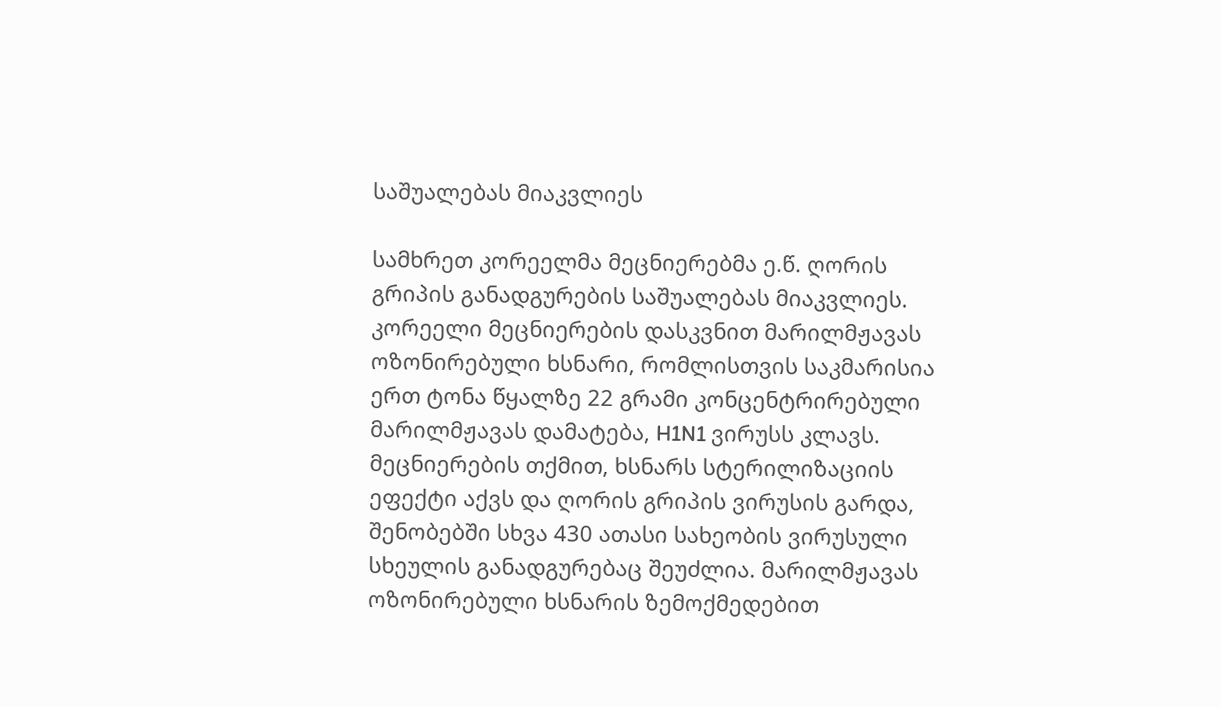საშუალებას მიაკვლიეს

სამხრეთ კორეელმა მეცნიერებმა ე.წ. ღორის გრიპის განადგურების საშუალებას მიაკვლიეს. კორეელი მეცნიერების დასკვნით მარილმჟავას ოზონირებული ხსნარი, რომლისთვის საკმარისია ერთ ტონა წყალზე 22 გრამი კონცენტრირებული მარილმჟავას დამატება, H1N1 ვირუსს კლავს. მეცნიერების თქმით, ხსნარს სტერილიზაციის ეფექტი აქვს და ღორის გრიპის ვირუსის გარდა, შენობებში სხვა 430 ათასი სახეობის ვირუსული სხეულის განადგურებაც შეუძლია. მარილმჟავას ოზონირებული ხსნარის ზემოქმედებით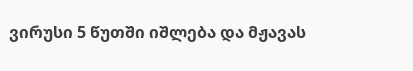ვირუსი 5 წუთში იშლება და მჟავას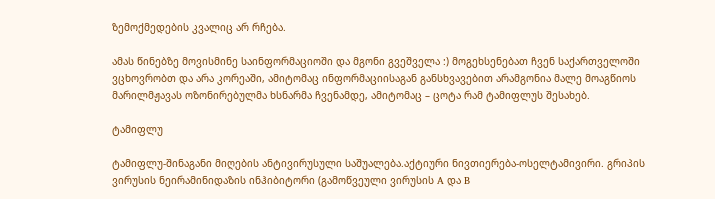ზემოქმედების კვალიც არ რჩება.

ამას წინებზე მოვისმინე საინფორმაციოში და მგონი გვეშველა :) მოგეხსენებათ ჩვენ საქართველოში ვცხოვრობთ და არა კორეაში, ამიტომაც ინფორმაციისაგან განსხვავებით არამგონია მალე მოაგწიოს მარილმჟავას ოზონირებულმა ხსნარმა ჩვენამდე, ამიტომაც – ცოტა რამ ტამიფლუს შესახებ.

ტამიფლუ

ტამიფლუ-შინაგანი მიღების ანტივირუსული საშუალება.აქტიური ნივთიერება-ოსელტამივირი. გრიპის ვირუსის ნეირამინიდაზის ინჰიბიტორი (გამოწვეული ვირუსის A და B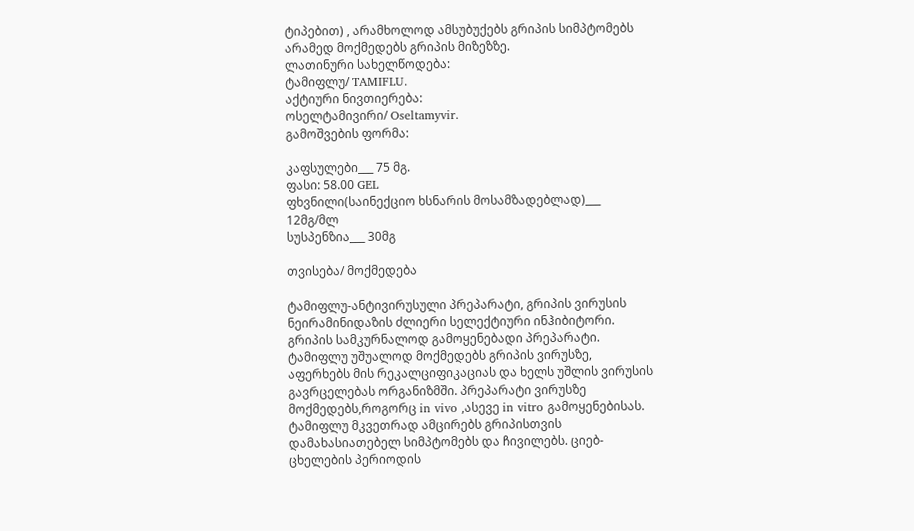ტიპებით) , არამხოლოდ ამსუბუქებს გრიპის სიმპტომებს არამედ მოქმედებს გრიპის მიზეზზე.
ლათინური სახელწოდება:
ტამიფლუ/ TAMIFLU.
აქტიური ნივთიერება:
ოსელტამივირი/ Oseltamyvir.
გამოშვების ფორმა:

კაფსულები___ 75 მგ.
ფასი: 58.00 GEL
ფხვნილი(საინექციო ხსნარის მოსამზადებლად)___ 12მგ/მლ
სუსპენზია___ 30მგ

თვისება/ მოქმედება

ტამიფლუ-ანტივირუსული პრეპარატი, გრიპის ვირუსის ნეირამინიდაზის ძლიერი სელექტიური ინჰიბიტორი. გრიპის სამკურნალოდ გამოყენებადი პრეპარატი.
ტამიფლუ უშუალოდ მოქმედებს გრიპის ვირუსზე, აფერხებს მის რეკალციფიკაციას და ხელს უშლის ვირუსის გავრცელებას ორგანიზმში. პრეპარატი ვირუსზე მოქმედებს,როგორც in vivo ,ასევე in vitro გამოყენებისას. ტამიფლუ მკვეთრად ამცირებს გრიპისთვის დამახასიათებელ სიმპტომებს და ჩივილებს. ციებ-ცხელების პერიოდის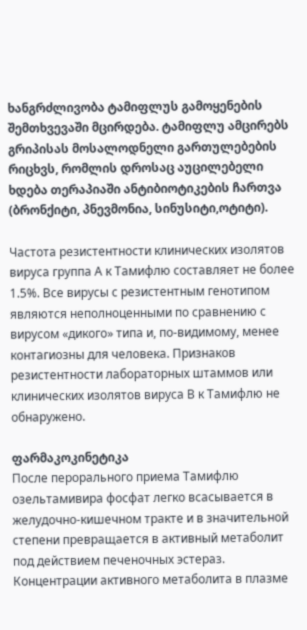ხანგრძლივობა ტამიფლუს გამოყენების შემთხვევაში მცირდება. ტამიფლუ ამცირებს გრიპისას მოსალოდნელი გართულებების რიცხვს, რომლის დროსაც აუცილებელი ხდება თერაპიაში ანტიბიოტიკების ჩართვა (ბრონქიტი, პნევმონია, სინუსიტი,ოტიტი).

Частота резистентности клинических изолятов вируса группа А к Тамифлю составляет не более 1.5%. Все вирусы с резистентным генотипом являются неполноценными по сравнению с вирусом «дикого» типа и, по-видимому, менее контагиозны для человека. Признаков резистентности лабораторных штаммов или клинических изолятов вируса В к Тамифлю не обнаружено.

ფარმაკოკინეტიკა
После перорального приема Тамифлю озельтамивира фосфат легко всасывается в желудочно-кишечном тракте и в значительной степени превращается в активный метаболит под действием печеночных эстераз. Концентрации активного метаболита в плазме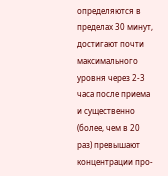определяются в пределах 30 минут, достигают почти максимального уровня через 2-3 часа после приема и существенно (более, чем в 20 раз) превышают концентрации про-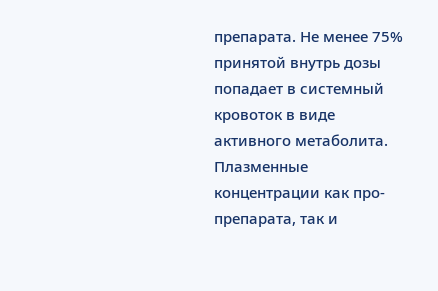препарата. Не менее 75% принятой внутрь дозы попадает в системный кровоток в виде активного метаболита. Плазменные концентрации как про-препарата, так и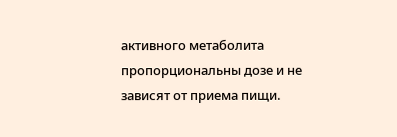активного метаболита пропорциональны дозе и не зависят от приема пищи.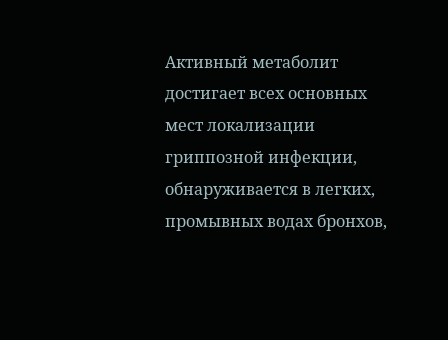Активный метаболит достигает всех основных мест локализации гриппозной инфекции, обнаруживается в легких, промывных водах бронхов,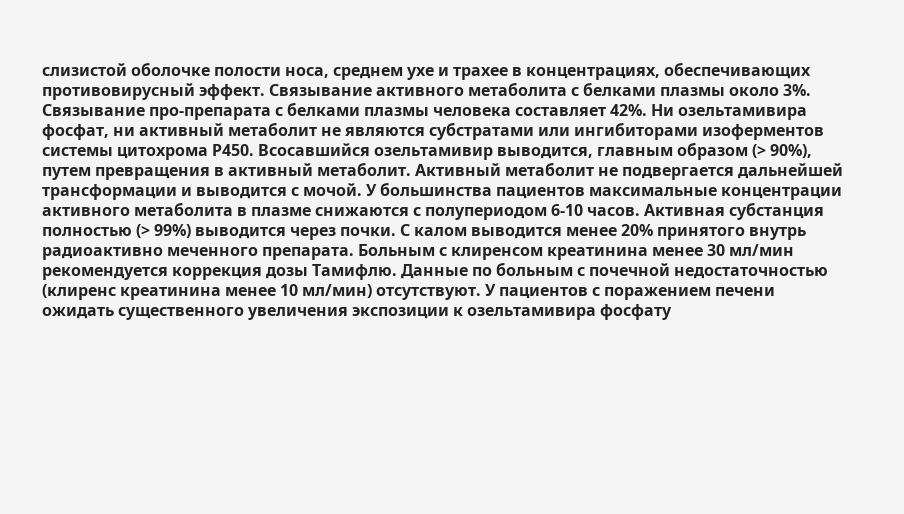слизистой оболочке полости носа, среднем ухе и трахее в концентрациях, обеспечивающих противовирусный эффект. Связывание активного метаболита с белками плазмы около 3%. Связывание про-препарата с белками плазмы человека составляет 42%. Ни озельтамивира фосфат, ни активный метаболит не являются субстратами или ингибиторами изоферментов системы цитохрома Р450. Всосавшийся озельтамивир выводится, главным образом (> 90%), путем превращения в активный метаболит. Активный метаболит не подвергается дальнейшей трансформации и выводится с мочой. У большинства пациентов максимальные концентрации активного метаболита в плазме снижаются с полупериодом 6-10 часов. Активная субстанция полностью (> 99%) выводится через почки. С калом выводится менее 20% принятого внутрь радиоактивно меченного препарата. Больным с клиренсом креатинина менее 30 мл/мин рекомендуется коррекция дозы Тамифлю. Данные по больным с почечной недостаточностью (клиренс креатинина менее 10 мл/мин) отсутствуют. У пациентов с поражением печени ожидать существенного увеличения экспозиции к озельтамивира фосфату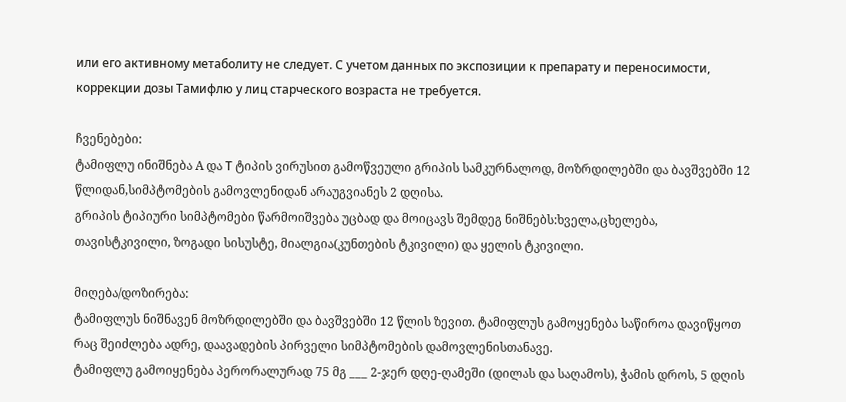или его активному метаболиту не следует. С учетом данных по экспозиции к препарату и переносимости, коррекции дозы Тамифлю у лиц старческого возраста не требуется.

ჩვენებები:
ტამიფლუ ინიშნება A და Т ტიპის ვირუსით გამოწვეული გრიპის სამკურნალოდ, მოზრდილებში და ბავშვებში 12 წლიდან,სიმპტომების გამოვლენიდან არაუგვიანეს 2 დღისა.
გრიპის ტიპიური სიმპტომები წარმოიშვება უცბად და მოიცავს შემდეგ ნიშნებს:ხველა,ცხელება, თავისტკივილი, ზოგადი სისუსტე, მიალგია(კუნთების ტკივილი) და ყელის ტკივილი.

მიღება/დოზირება:
ტამიფლუს ნიშნავენ მოზრდილებში და ბავშვებში 12 წლის ზევით. ტამიფლუს გამოყენება საწიროა დავიწყოთ რაც შეიძლება ადრე, დაავადების პირველი სიმპტომების დამოვლენისთანავე.
ტამიფლუ გამოიყენება პერორალურად 75 მგ ___ 2-ჯერ დღე-ღამეში (დილას და საღამოს), ჭამის დროს, 5 დღის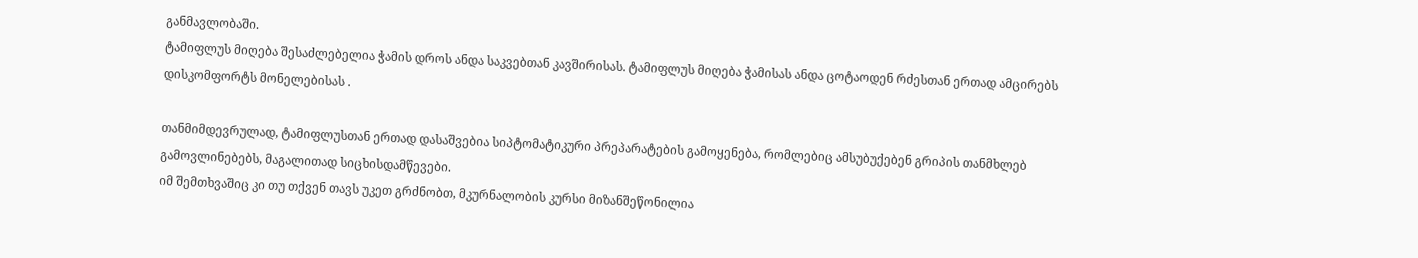განმავლობაში.
ტამიფლუს მიღება შესაძლებელია ჭამის დროს ანდა საკვებთან კავშირისას. ტამიფლუს მიღება ჭამისას ანდა ცოტაოდენ რძესთან ერთად ამცირებს დისკომფორტს მონელებისას .

თანმიმდევრულად, ტამიფლუსთან ერთად დასაშვებია სიპტომატიკური პრეპარატების გამოყენება, რომლებიც ამსუბუქებენ გრიპის თანმხლებ გამოვლინებებს, მაგალითად სიცხისდამწევები.
იმ შემთხვაშიც კი თუ თქვენ თავს უკეთ გრძნობთ, მკურნალობის კურსი მიზანშეწონილია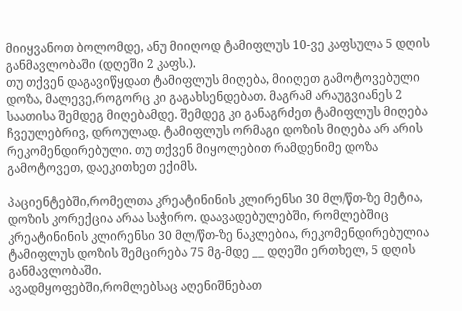მიიყვანოთ ბოლომდე, ანუ მიიღოდ ტამიფლუს 10-ვე კაფსულა 5 დღის განმავლობაში (დღეში 2 კაფს.).
თუ თქვენ დაგავიწყდათ ტამიფლუს მიღება, მიიღეთ გამოტოვებული დოზა, მალევე,როგორც კი გაგახსენდებათ. მაგრამ არაუგვიანეს 2 საათისა შემდეგ მიღებამდე. შემდეგ კი განაგრძეთ ტამიფლუს მიღება ჩვეულებრივ, დროულად. ტამიფლუს ორმაგი დოზის მიღება არ არის რეკომენდირებული. თუ თქვენ მიყოლებით რამდენიმე დოზა გამოტოვეთ, დაეკითხეთ ექიმს.

პაციენტებში,რომელთა კრეატინინის კლირენსი 30 მლ/წთ-ზე მეტია, დოზის კორექცია არაა საჭირო. დაავადებულებში, რომლებშიც კრეატინინის კლირენსი 30 მლ/წთ-ზე ნაკლებია, რეკომენდირებულია ტამიფლუს დოზის შემცირება 75 მგ-მდე __ დღეში ერთხელ, 5 დღის განმავლობაში.
ავადმყოფებში,რომლებსაც აღენიშნებათ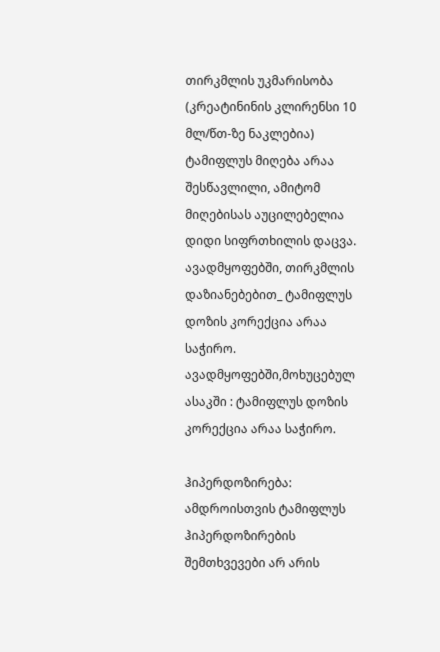თირკმლის უკმარისობა (კრეატინინის კლირენსი 10 მლ/წთ-ზე ნაკლებია) ტამიფლუს მიღება არაა შესწავლილი, ამიტომ მიღებისას აუცილებელია დიდი სიფრთხილის დაცვა.
ავადმყოფებში, თირკმლის დაზიანებებით_ ტამიფლუს დოზის კორექცია არაა საჭირო.
ავადმყოფებში,მოხუცებულ ასაკში : ტამიფლუს დოზის კორექცია არაა საჭირო.

ჰიპერდოზირება:
ამდროისთვის ტამიფლუს ჰიპერდოზირების შემთხვევები არ არის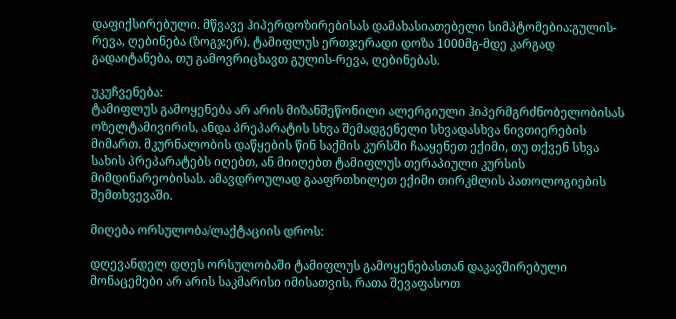დაფიქსირებული. მწვავე ჰიპერდოზირებისას დამახასიათებელი სიმპტომებია:გულის-რევა, ღებინება (ზოგჯერ). ტამიფლუს ერთჯერადი დოზა 1000მგ-მდე კარგად გადაიტანება, თუ გამოვრიცხავთ გულის-რევა, ღებინებას.

უკუჩვენება:
ტამიფლუს გამოყენება არ არის მიზანშეწონილი ალერგიული ჰიპერმგრძნობელობისას ოზელტამივირის, ანდა პრეპარატის სხვა შემადგენელი სხვადასხვა ნივთიერების მიმართ. მკურნალობის დაწყების წინ საქმის კურსში ჩააყენეთ ექიმი, თუ თქვენ სხვა სახის პრეპარატებს იღებთ, ან მიიღებთ ტამიფლუს თერაპიული კურსის მიმდინარეობისას. ამავდროულად გააფრთხილეთ ექიმი თირკმლის პათოლოგიების შემთხვევაში.

მიღება ორსულობა/ლაქტაციის დროს:

დღევანდელ დღეს ორსულობაში ტამიფლუს გამოყენებასთან დაკავშირებული მონაცემები არ არის საკმარისი იმისათვის, რათა შევაფასოთ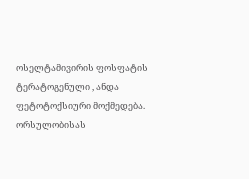ოსელტამივირის ფოსფატის ტერატოგენული , ანდა ფეტოტოქსიური მოქმედება. ორსულობისას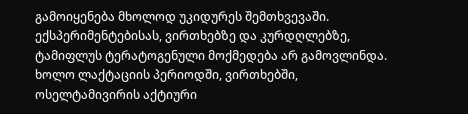გამოიყენება მხოლოდ უკიდურეს შემთხვევაში. ექსპერიმენტებისას, ვირთხებზე და კურდღლებზე, ტამიფლუს ტერატოგენული მოქმედება არ გამოვლინდა. ხოლო ლაქტაციის პერიოდში, ვირთხებში, ოსელტამივირის აქტიური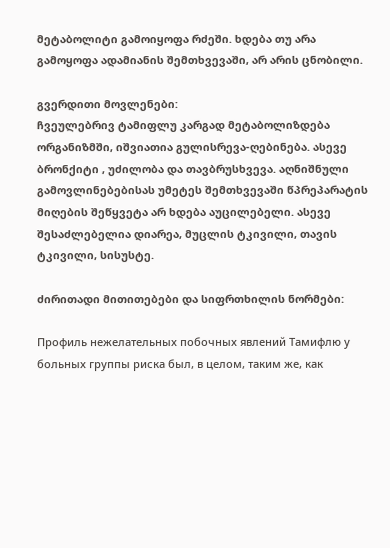მეტაბოლიტი გამოიყოფა რძეში. ხდება თუ არა გამოყოფა ადამიანის შემთხვევაში, არ არის ცნობილი.

გვერდითი მოვლენები:
ჩვეულებრივ ტამიფლუ კარგად მეტაბოლიზდება ორგანიზმში, იშვიათია გულისრევა-ღებინება. ასევე ბრონქიტი , უძილობა და თავბრუსხვევა. აღნიშნული გამოვლინებებისას უმეტეს შემთხვევაში წპრეპარატის მიღების შეწყვეტა არ ხდება აუცილებელი. ასევე შესაძლებელია დიარეა, მუცლის ტკივილი, თავის ტკივილი, სისუსტე.

ძირითადი მითითებები და სიფრთხილის ნორმები:

Профиль нежелательных побочных явлений Тамифлю у больных группы риска был, в целом, таким же, как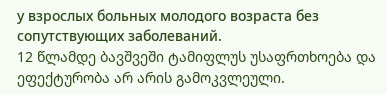у взрослых больных молодого возраста без сопутствующих заболеваний.
12 წლამდე ბავშვეში ტამიფლუს უსაფრთხოება და ეფექტურობა არ არის გამოკვლეული.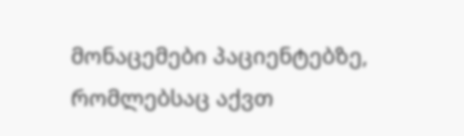მონაცემები პაციენტებზე, რომლებსაც აქვთ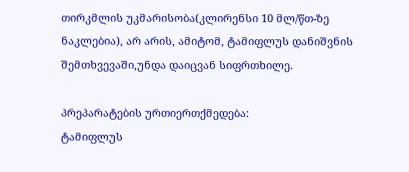თირკმლის უკმარისობა(კლირენსი 10 მლ/წთ-ზე ნაკლებია), არ არის, ამიტომ, ტამიფლუს დანიშვნის შემთხვევაში,უნდა დაიცვან სიფრთხილე.

პრეპარატების ურთიერთქმედება:
ტამიფლუს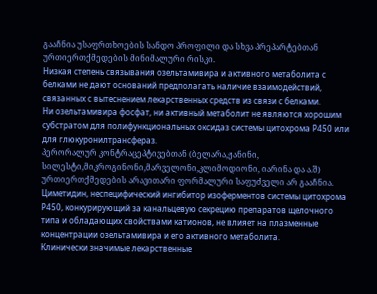გააჩნია უსაფრთხოების სანდო პროფილი და სხვა პრეპარტებთან ურთიერთქმედების მინიმალური რისკი.
Низкая степень связывания озельтамивира и активного метаболита с белками не дают оснований предполагать наличие взаимодействий, связанных с вытеснением лекарственных средств из связи с белками.
Ни озельтамивира фосфат, ни активный метаболит не являются хорошим субстратом для полифункциональных оксидаз системы цитохрома Р450 или для глюкуронилтрансфераз.
პერორალურ კონტრაცეპტივებთან (ბელარა,ჟანინი, სილესტი,მიკროგინონი,მარველონი,კლიმოდიონი, იარინა და ა.შ) ურთიერთქმედების არავითარი ფორმალური საფუძველი არ გააჩნია.
Циметидин, неспецифический ингибитор изоферментов системы цитохрома Р450, конкурирующий за канальцевую секрецию препаратов щелочного типа и обладающих свойствами катионов, не влияет на плазменные концентрации озельтамивира и его активного метаболита.
Клинически значимые лекарственные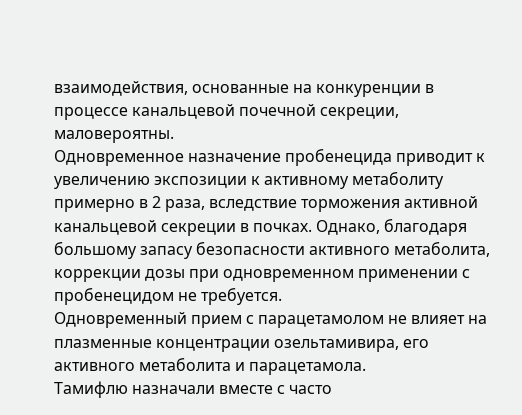взаимодействия, основанные на конкуренции в процессе канальцевой почечной секреции, маловероятны.
Одновременное назначение пробенецида приводит к увеличению экспозиции к активному метаболиту примерно в 2 раза, вследствие торможения активной канальцевой секреции в почках. Однако, благодаря большому запасу безопасности активного метаболита, коррекции дозы при одновременном применении с пробенецидом не требуется.
Одновременный прием с парацетамолом не влияет на плазменные концентрации озельтамивира, его активного метаболита и парацетамола.
Тамифлю назначали вместе с часто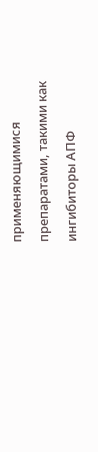применяющимися препаратами, такими как ингибиторы АПФ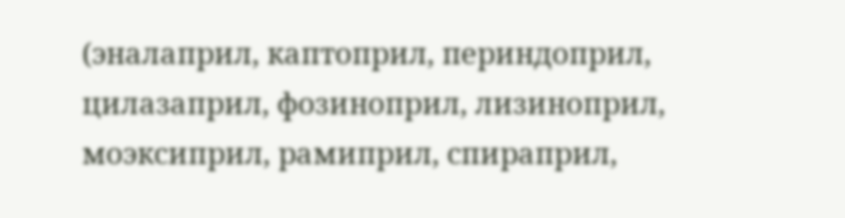(эналаприл, каптоприл, периндоприл, цилазаприл, фозиноприл, лизиноприл, моэксиприл, рамиприл, спираприл,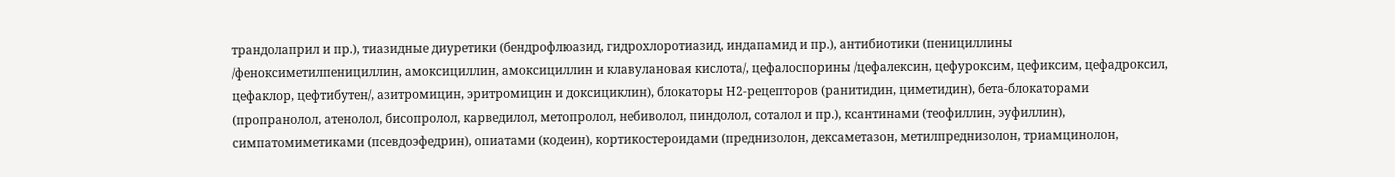трандолаприл и пр.), тиазидные диуретики (бендрофлюазид, гидрохлоротиазид, индапамид и пр.), антибиотики (пенициллины /феноксиметилпенициллин, амоксициллин, амоксициллин и клавулановая кислота/, цефалоспорины /цефалексин, цефуроксим, цефиксим, цефадроксил, цефаклор, цефтибутен/, азитромицин, эритромицин и доксициклин), блокаторы Н2-рецепторов (ранитидин, циметидин), бета-блокаторами (пропранолол, атенолол, бисопролол, карведилол, метопролол, небиволол, пиндолол, соталол и пр.), ксантинами (теофиллин, эуфиллин), симпатомиметиками (псевдоэфедрин), опиатами (кодеин), кортикостероидами (преднизолон, дексаметазон, метилпреднизолон, триамцинолон,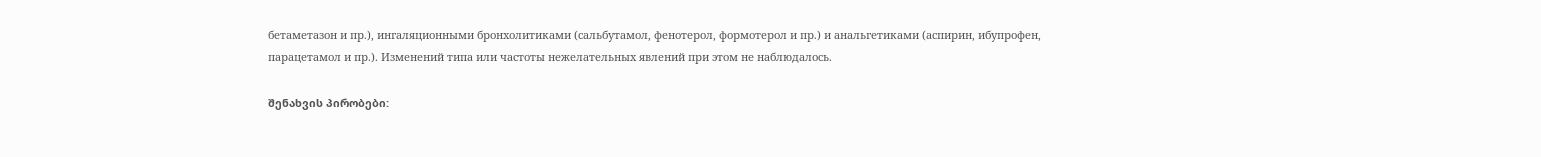бетаметазон и пр.), ингаляционными бронхолитиками (сальбутамол, фенотерол, формотерол и пр.) и анальгетиками (аспирин, ибупрофен, парацетамол и пр.). Изменений типа или частоты нежелательных явлений при этом не наблюдалось.

შენახვის პირობები: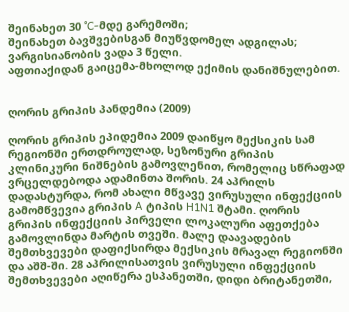შეინახეთ 30 °C-მდე გარემოში;
შეინახეთ ბავშვებისგან მიუწვდომელ ადგილას;
ვარგისიანობის ვადა 3 წელი.
აფთიაქიდან გაიცემა-მხოლოდ ექიმის დანიშნულებით.


ღორის გრიპის პანდემია (2009)

ღორის გრიპის ეპიდემია 2009 დაიწყო მექსიკის სამ რეგიონში ერთდროულად, სეზონური გრიპის კლინიკური ნიშნების გამოვლენით, რომელიც სწრაფად ვრცელდებოდა ადამინთა შორის. 24 აპრილს დადასტურდა, რომ ახალი მწვავე ვირუსული ინფექციის გამომწვევია გრიპის A ტიპის H1N1 შტამი. ღორის გრიპის ინფექციის პირველი ლოკალური აფეთქება გამოვლინდა მარტის თვეში. მალე დაავადების შემთხვევები დაფიქსირდა მექსიკის მრავალ რეგიონში და აშშ-ში. 28 აპრილისათვის ვირუსული ინფექციის შემთხვევები აღიწერა ესპანეთში, დიდი ბრიტანეთში,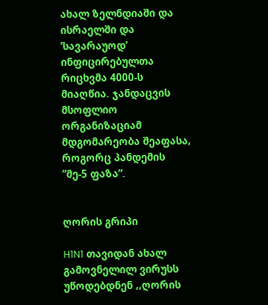ახალ ზელნდიაში და ისრაელში და ’სავარაუოდ’ ინფიცირებულთა რიცხვმა 4000-ს მიაღწია. ჯანდაცვის მსოფლიო ორგანიზაციამ მდგომარეობა შეაფასა, როგორც პანდემის ”მე-5 ფაზა”.


ღორის გრიპი

H1N1 თავიდან ახალ გამოვნელილ ვირუსს უწოდებდნენ ,,ღორის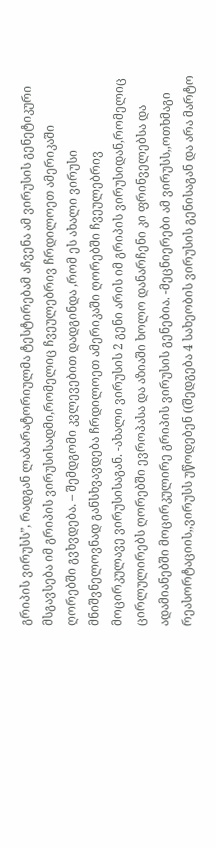გრიპის ვირუსს”, რადგან ლაბარატორიულმა ტესტირებამ აჩვენა ამ ვირუსის გენეტიკური მსგავსება იმ გრიპის ვირუსისადმი,რომელიც ჩვეულებრივ ჩრდილოეთ ამერიკაში ღორებში გვხვდება. – შემდგომი კვლევებით დადგინდა ,რომ ეს ახალი ვირუსი მნიშვნელოვნად განსხვავდება ჩრდილოეთ ამერიკაში ღორებში ჩვეულებრივ მოცირკულავე ვირუსისაგან. -ახალი ვირუსის 2 გენი არის იმ გრიპის ვირუსიდან,რომელიც ცირლულირებს ღორებში ევროპასა და აზიაში ხოლო დანარჩენი კი ფრინველებსა და ადამიანებში მოცირკულირე გრიპის ვირუსის გენებია. -მეცნიერები ამ ვირუსს,,ოთხმაგი რეასორტაციის,,ვირუსს უწოდებენ ((შედგება 4 სახეობის ვირუსის გენისაგან და არა მარტო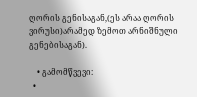ღორის გენისაგან,(ეს არაა ღორის ვირუსი)არამედ ზემოთ არნიშნული გენებისაგან).

    • გამომწვევი:
  •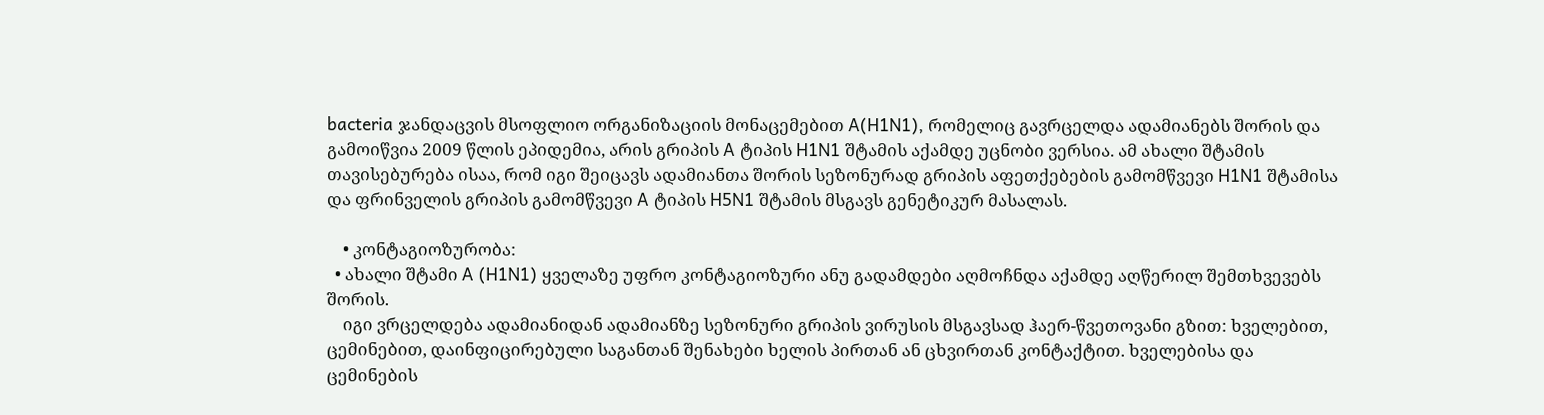bacteria ჯანდაცვის მსოფლიო ორგანიზაციის მონაცემებით A(H1N1), რომელიც გავრცელდა ადამიანებს შორის და გამოიწვია 2009 წლის ეპიდემია, არის გრიპის A ტიპის H1N1 შტამის აქამდე უცნობი ვერსია. ამ ახალი შტამის თავისებურება ისაა, რომ იგი შეიცავს ადამიანთა შორის სეზონურად გრიპის აფეთქებების გამომწვევი H1N1 შტამისა და ფრინველის გრიპის გამომწვევი A ტიპის H5N1 შტამის მსგავს გენეტიკურ მასალას.

    • კონტაგიოზურობა:
  • ახალი შტამი A (H1N1) ყველაზე უფრო კონტაგიოზური ანუ გადამდები აღმოჩნდა აქამდე აღწერილ შემთხვევებს შორის.
    იგი ვრცელდება ადამიანიდან ადამიანზე სეზონური გრიპის ვირუსის მსგავსად ჰაერ-წვეთოვანი გზით: ხველებით, ცემინებით, დაინფიცირებული საგანთან შენახები ხელის პირთან ან ცხვირთან კონტაქტით. ხველებისა და ცემინების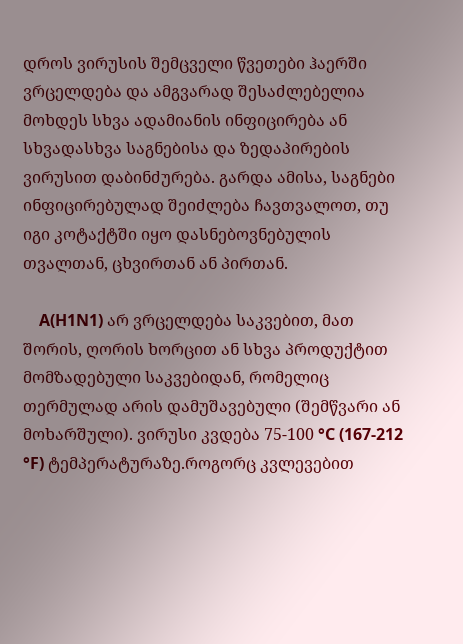დროს ვირუსის შემცველი წვეთები ჰაერში ვრცელდება და ამგვარად შესაძლებელია მოხდეს სხვა ადამიანის ინფიცირება ან სხვადასხვა საგნებისა და ზედაპირების ვირუსით დაბინძურება. გარდა ამისა, საგნები ინფიცირებულად შეიძლება ჩავთვალოთ, თუ იგი კოტაქტში იყო დასნებოვნებულის თვალთან, ცხვირთან ან პირთან.

    A(H1N1) არ ვრცელდება საკვებით, მათ შორის, ღორის ხორცით ან სხვა პროდუქტით მომზადებული საკვებიდან, რომელიც თერმულად არის დამუშავებული (შემწვარი ან მოხარშული). ვირუსი კვდება 75-100 °C (167-212 °F) ტემპერატურაზე.როგორც კვლევებით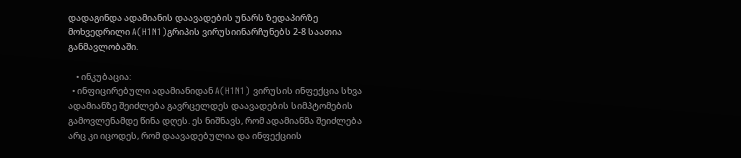დადაგინდა ადამიანის დაავადების უნარს ზედაპირზე მოხვედრილი A(H1N1)გრიპის ვირუსიინარჩუნებს 2-8 საათია განმავლობაში.

    • ინკუბაცია:
  • ინფიცირებული ადამიანიდან A(H1N1) ვირუსის ინფექცია სხვა ადამიანზე შეიძლება გავრცელდეს დაავადების სიმპტომების გამოვლენამდე წინა დღეს. ეს ნიშნავს, რომ ადამიანმა შეიძლება არც კი იცოდეს, რომ დაავადებულია და ინფექციის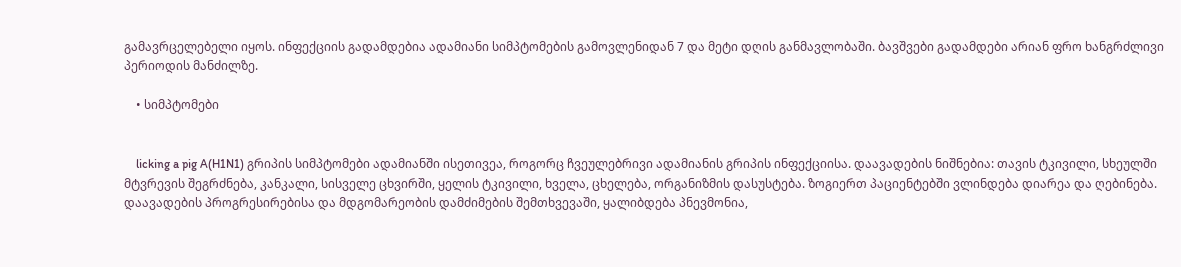გამავრცელებელი იყოს. ინფექციის გადამდებია ადამიანი სიმპტომების გამოვლენიდან 7 და მეტი დღის განმავლობაში. ბავშვები გადამდები არიან ფრო ხანგრძლივი პერიოდის მანძილზე.

    • სიმპტომები


    licking a pig A(H1N1) გრიპის სიმპტომები ადამიანში ისეთივეა, როგორც ჩვეულებრივი ადამიანის გრიპის ინფექციისა. დაავადების ნიშნებია: თავის ტკივილი, სხეულში მტვრევის შეგრძნება, კანკალი, სისველე ცხვირში, ყელის ტკივილი, ხველა, ცხელება, ორგანიზმის დასუსტება. ზოგიერთ პაციენტებში ვლინდება დიარეა და ღებინება. დაავადების პროგრესირებისა და მდგომარეობის დამძიმების შემთხვევაში, ყალიბდება პნევმონია,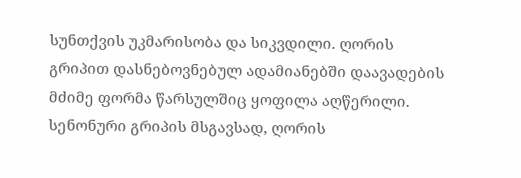სუნთქვის უკმარისობა და სიკვდილი. ღორის გრიპით დასნებოვნებულ ადამიანებში დაავადების მძიმე ფორმა წარსულშიც ყოფილა აღწერილი. სენონური გრიპის მსგავსად, ღორის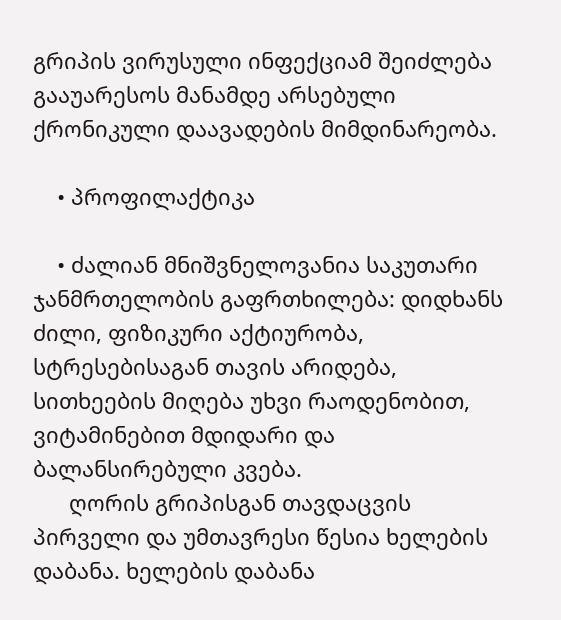გრიპის ვირუსული ინფექციამ შეიძლება გააუარესოს მანამდე არსებული ქრონიკული დაავადების მიმდინარეობა.

    • პროფილაქტიკა

    • ძალიან მნიშვნელოვანია საკუთარი ჯანმრთელობის გაფრთხილება: დიდხანს ძილი, ფიზიკური აქტიურობა, სტრესებისაგან თავის არიდება, სითხეების მიღება უხვი რაოდენობით, ვიტამინებით მდიდარი და ბალანსირებული კვება.
      ღორის გრიპისგან თავდაცვის პირველი და უმთავრესი წესია ხელების დაბანა. ხელების დაბანა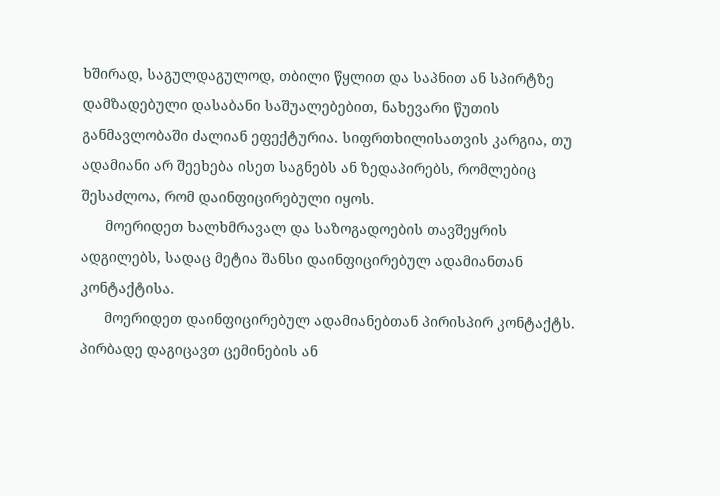ხშირად, საგულდაგულოდ, თბილი წყლით და საპნით ან სპირტზე დამზადებული დასაბანი საშუალებებით, ნახევარი წუთის განმავლობაში ძალიან ეფექტურია. სიფრთხილისათვის კარგია, თუ ადამიანი არ შეეხება ისეთ საგნებს ან ზედაპირებს, რომლებიც შესაძლოა, რომ დაინფიცირებული იყოს.
      მოერიდეთ ხალხმრავალ და საზოგადოების თავშეყრის ადგილებს, სადაც მეტია შანსი დაინფიცირებულ ადამიანთან კონტაქტისა.
      მოერიდეთ დაინფიცირებულ ადამიანებთან პირისპირ კონტაქტს. პირბადე დაგიცავთ ცემინების ან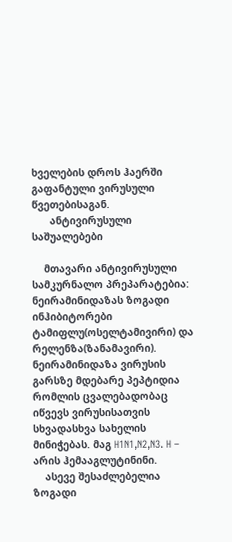ხველების დროს ჰაერში გაფანტული ვირუსული წვეთებისაგან.
      ანტივირუსული საშუალებები

    მთავარი ანტივირუსული სამკურნალო პრეპარატებია: ნეირამინიდაზას ზოგადი ინჰიბიტორები ტამიფლუ(ოსელტამივირი) და რელენზა(ზანამავირი). ნეირამინიდაზა ვირუსის გარსზე მდებარე პეპტიდია რომლის ცვალებადობაც იწვევს ვირუსისათვის სხვადასხვა სახელის მინიჭებას. მაგ H1N1,N2,N3. H – არის ჰემააგლუტინინი.
    ასევე შესაძლებელია ზოგადი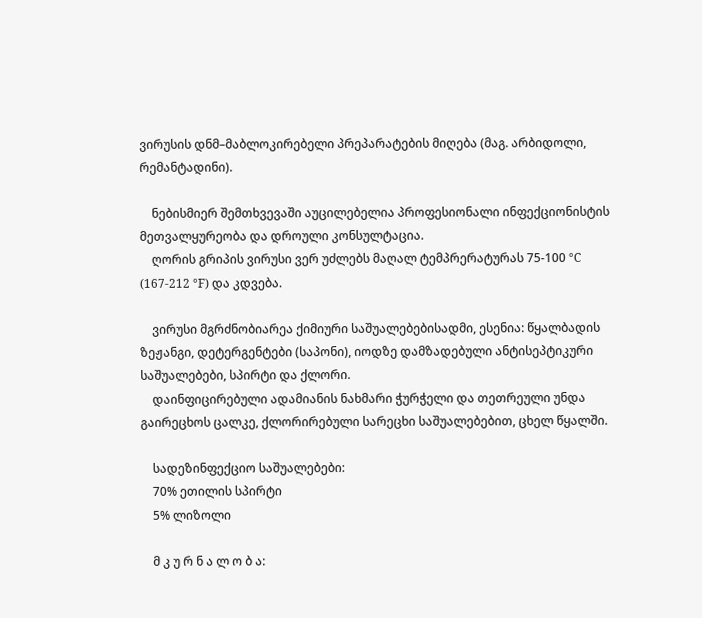ვირუსის დნმ–მაბლოკირებელი პრეპარატების მიღება (მაგ. არბიდოლი, რემანტადინი).

    ნებისმიერ შემთხვევაში აუცილებელია პროფესიონალი ინფექციონისტის მეთვალყურეობა და დროული კონსულტაცია.
    ღორის გრიპის ვირუსი ვერ უძლებს მაღალ ტემპრერატურას 75-100 °C (167-212 °F) და კდვება.

    ვირუსი მგრძნობიარეა ქიმიური საშუალებებისადმი, ესენია: წყალბადის ზეჟანგი, დეტერგენტები (საპონი), იოდზე დამზადებული ანტისეპტიკური საშუალებები, სპირტი და ქლორი.
    დაინფიცირებული ადამიანის ნახმარი ჭურჭელი და თეთრეული უნდა გაირეცხოს ცალკე, ქლორირებული სარეცხი საშუალებებით, ცხელ წყალში.

    სადეზინფექციო საშუალებები:
    70% ეთილის სპირტი
    5% ლიზოლი

    მ კ უ რ ნ ა ლ ო ბ ა: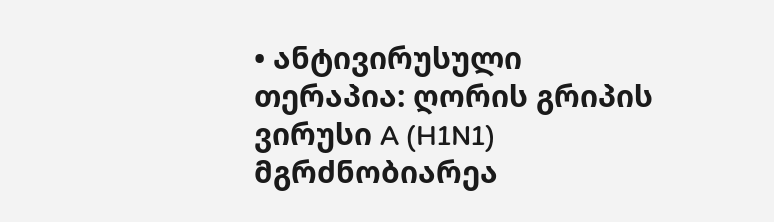• ანტივირუსული თერაპია: ღორის გრიპის ვირუსი A (H1N1) მგრძნობიარეა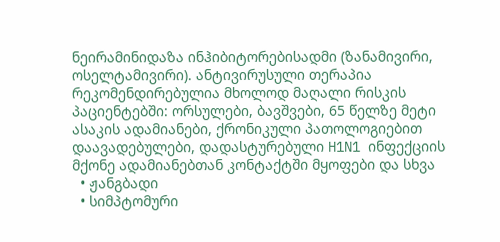ნეირამინიდაზა ინჰიბიტორებისადმი (ზანამივირი, ოსელტამივირი). ანტივირუსული თერაპია რეკომენდირებულია მხოლოდ მაღალი რისკის პაციენტებში: ორსულები, ბავშვები, 65 წელზე მეტი ასაკის ადამიანები, ქრონიკული პათოლოგიებით დაავადებულები, დადასტურებული H1N1 ინფექციის მქონე ადამიანებთან კონტაქტში მყოფები და სხვა
  • ჟანგბადი
  • სიმპტომური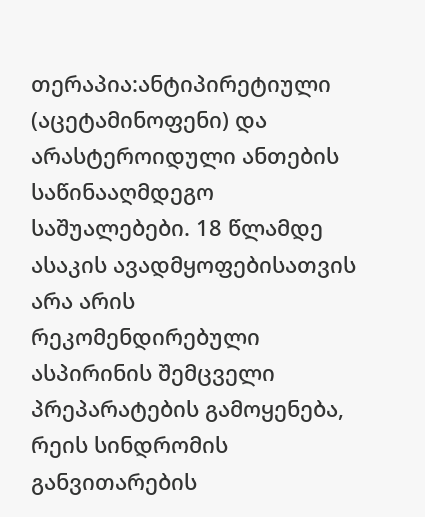თერაპია:ანტიპირეტიული (აცეტამინოფენი) და არასტეროიდული ანთების საწინააღმდეგო საშუალებები. 18 წლამდე ასაკის ავადმყოფებისათვის არა არის რეკომენდირებული ასპირინის შემცველი პრეპარატების გამოყენება, რეის სინდრომის განვითარების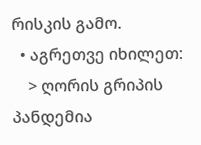რისკის გამო.
  • აგრეთვე იხილეთ:
    > ღორის გრიპის პანდემია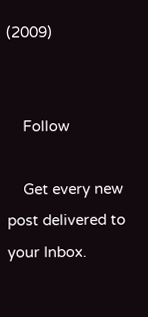(2009)


    Follow

    Get every new post delivered to your Inbox.